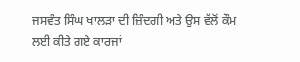ਜਸਵੰਤ ਸਿੰਘ ਖਾਲੜਾ ਦੀ ਜ਼ਿੰਦਗੀ ਅਤੇ ਉਸ ਵੱਲੋਂ ਕੌਮ ਲਈ ਕੀਤੇ ਗਏ ਕਾਰਜਾਂ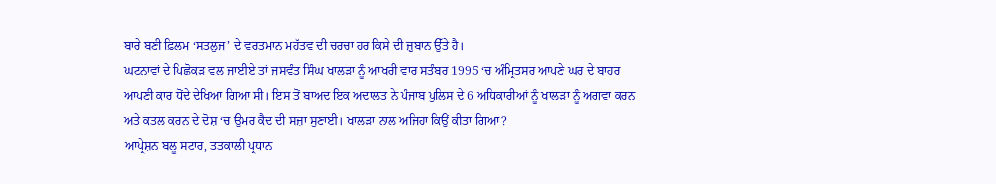ਬਾਰੇ ਬਣੀ ਫ਼ਿਲਮ ‘ਸਤਲੁਜ’ ਦੇ ਵਰਤਮਾਨ ਮਹੱਤਵ ਦੀ ਚਰਚਾ ਹਰ ਕਿਸੇ ਦੀ ਜ਼ੁਬਾਨ ਉੱਤੇ ਹੈ।
ਘਟਨਾਵਾਂ ਦੇ ਪਿਛੋਕੜ ਵਲ ਜਾਈਏ ਤਾਂ ਜਸਵੰਤ ਸਿੰਘ ਖਾਲੜਾ ਨੂੰ ਆਖਰੀ ਵਾਰ ਸਤੰਬਰ 1995 ‘ਚ ਅੰਮ੍ਰਿਤਸਰ ਆਪਣੇ ਘਰ ਦੇ ਬਾਹਰ ਆਪਣੀ ਕਾਰ ਧੋਂਦੇ ਦੇਖਿਆ ਗਿਆ ਸੀ। ਇਸ ਤੋਂ ਬਾਅਦ ਇਕ ਅਦਾਲਤ ਨੇ ਪੰਜਾਬ ਪੁਲਿਸ ਦੇ 6 ਅਧਿਕਾਰੀਆਂ ਨੂੰ ਖਾਲੜਾ ਨੂੰ ਅਗਵਾ ਕਰਨ ਅਤੇ ਕਤਲ ਕਰਨ ਦੇ ਦੋਸ਼ ‘ਚ ਉਮਰ ਕੈਦ ਦੀ ਸਜ਼ਾ ਸੁਣਾਈ। ਖਾਲੜਾ ਨਾਲ ਅਜਿਹਾ ਕਿਉਂ ਕੀਤਾ ਗਿਆ?
ਆਪ੍ਰੇਸ਼ਨ ਬਲੂ ਸਟਾਰ, ਤਤਕਾਲੀ ਪ੍ਰਧਾਨ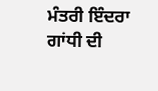ਮੰਤਰੀ ਇੰਦਰਾ ਗਾਂਧੀ ਦੀ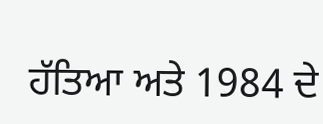ਹੱਤਿਆ ਅਤੇ 1984 ਦੇ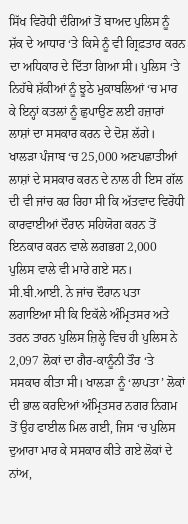ਸਿੱਖ ਵਿਰੋਧੀ ਦੰਗਿਆਂ ਤੋਂ ਬਾਅਦ ਪੁਲਿਸ ਨੂੰ ਸ਼ੱਕ ਦੇ ਆਧਾਰ ‘ਤੇ ਕਿਸੇ ਨੂੰ ਵੀ ਗ੍ਰਿਫ਼ਤਾਰ ਕਰਨ ਦਾ ਅਧਿਕਾਰ ਦੇ ਦਿੱਤਾ ਗਿਆ ਸੀ। ਪੁਲਿਸ ‘ਤੇ ਨਿਹੱਥੇ ਸ਼ੱਕੀਆਂ ਨੂੰ ਝੂਠੇ ਮੁਕਾਬਲਿਆਂ ‘ਚ ਮਾਰ ਕੇ ਇਨ੍ਹਾਂ ਕਤਲਾਂ ਨੂੰ ਛੁਪਾਉਣ ਲਈ ਹਜ਼ਾਰਾਂ ਲਾਸ਼ਾਂ ਦਾ ਸਸਕਾਰ ਕਰਨ ਦੇ ਦੋਸ਼ ਲੱਗੇ। ਖਾਲੜਾ ਪੰਜਾਬ ‘ਚ 25,000 ਅਣਪਛਾਤੀਆਂ ਲਾਸ਼ਾਂ ਦੇ ਸਸਕਾਰ ਕਰਨ ਦੇ ਨਾਲ ਹੀ ਇਸ ਗੱਲ ਦੀ ਵੀ ਜਾਂਚ ਕਰ ਰਿਹਾ ਸੀ ਕਿ ਅੱਤਵਾਦ ਵਿਰੋਧੀ ਕਾਰਵਾਈਆਂ ਦੌਰਾਨ ਸਹਿਯੋਗ ਕਰਨ ਤੋਂ ਇਨਕਾਰ ਕਰਨ ਵਾਲੇ ਲਗਭਗ 2,000 ਪੁਲਿਸ ਵਾਲੇ ਵੀ ਮਾਰੇ ਗਏ ਸਨ। ਸੀ.ਬੀ.ਆਈ. ਨੇ ਜਾਂਚ ਦੌਰਾਨ ਪਤਾ ਲਗਾਇਆ ਸੀ ਕਿ ਇਕੱਲੇ ਅੰਮ੍ਰਿਤਸਰ ਅਤੇ ਤਰਨ ਤਾਰਨ ਪੁਲਿਸ ਜ਼ਿਲ੍ਹੇ ਵਿਚ ਹੀ ਪੁਲਿਸ ਨੇ 2,097 ਲੋਕਾਂ ਦਾ ਗੈਰ-ਕਾਨੂੰਨੀ ਤੌਰ ‘ਤੇ ਸਸਕਾਰ ਕੀਤਾ ਸੀ। ਖਾਲੜਾ ਨੂੰ ‘ਲਾਪਤਾ’ ਲੋਕਾਂ ਦੀ ਭਾਲ ਕਰਦਿਆਂ ਅੰਮ੍ਰਿਤਸਰ ਨਗਰ ਨਿਗਮ ਤੋਂ ਉਹ ਫਾਈਲ ਮਿਲ ਗਈ, ਜਿਸ ‘ਚ ਪੁਲਿਸ ਦੁਆਰਾ ਮਾਰ ਕੇ ਸਸਕਾਰ ਕੀਤੇ ਗਏ ਲੋਕਾਂ ਦੇ ਨਾਂਅ,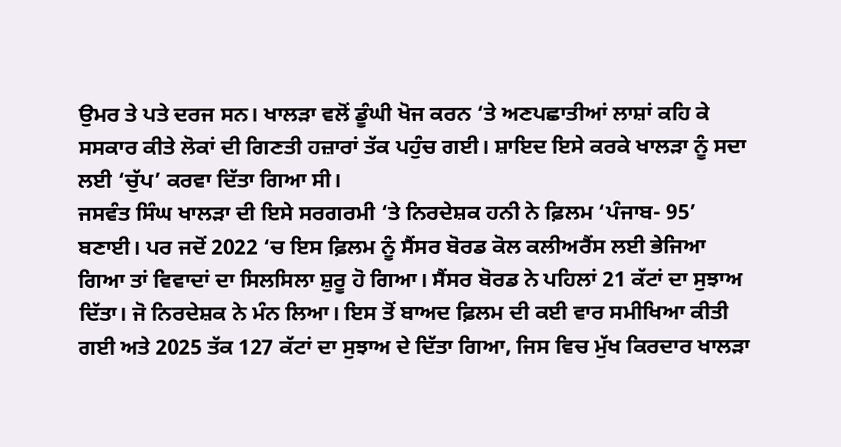ਉਮਰ ਤੇ ਪਤੇ ਦਰਜ ਸਨ। ਖਾਲੜਾ ਵਲੋਂ ਡੂੰਘੀ ਖੋਜ ਕਰਨ ‘ਤੇ ਅਣਪਛਾਤੀਆਂ ਲਾਸ਼ਾਂ ਕਹਿ ਕੇ ਸਸਕਾਰ ਕੀਤੇ ਲੋਕਾਂ ਦੀ ਗਿਣਤੀ ਹਜ਼ਾਰਾਂ ਤੱਕ ਪਹੁੰਚ ਗਈ। ਸ਼ਾਇਦ ਇਸੇ ਕਰਕੇ ਖਾਲੜਾ ਨੂੰ ਸਦਾ ਲਈ ‘ਚੁੱਪ’ ਕਰਵਾ ਦਿੱਤਾ ਗਿਆ ਸੀ।
ਜਸਵੰਤ ਸਿੰਘ ਖਾਲੜਾ ਦੀ ਇਸੇ ਸਰਗਰਮੀ ‘ਤੇ ਨਿਰਦੇਸ਼ਕ ਹਨੀ ਨੇ ਫ਼ਿਲਮ ‘ਪੰਜਾਬ- 95’ ਬਣਾਈ। ਪਰ ਜਦੋਂ 2022 ‘ਚ ਇਸ ਫ਼ਿਲਮ ਨੂੰ ਸੈਂਸਰ ਬੋਰਡ ਕੋਲ ਕਲੀਅਰੈਂਸ ਲਈ ਭੇਜਿਆ ਗਿਆ ਤਾਂ ਵਿਵਾਦਾਂ ਦਾ ਸਿਲਸਿਲਾ ਸ਼ੁਰੂ ਹੋ ਗਿਆ। ਸੈਂਸਰ ਬੋਰਡ ਨੇ ਪਹਿਲਾਂ 21 ਕੱਟਾਂ ਦਾ ਸੁਝਾਅ ਦਿੱਤਾ। ਜੋ ਨਿਰਦੇਸ਼ਕ ਨੇ ਮੰਨ ਲਿਆ। ਇਸ ਤੋਂ ਬਾਅਦ ਫ਼ਿਲਮ ਦੀ ਕਈ ਵਾਰ ਸਮੀਖਿਆ ਕੀਤੀ ਗਈ ਅਤੇ 2025 ਤੱਕ 127 ਕੱਟਾਂ ਦਾ ਸੁਝਾਅ ਦੇ ਦਿੱਤਾ ਗਿਆ, ਜਿਸ ਵਿਚ ਮੁੱਖ ਕਿਰਦਾਰ ਖਾਲੜਾ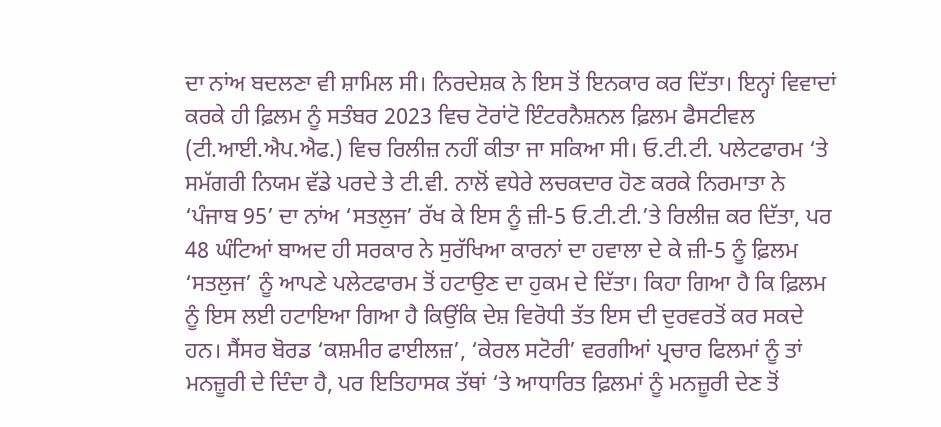ਦਾ ਨਾਂਅ ਬਦਲਣਾ ਵੀ ਸ਼ਾਮਿਲ ਸੀ। ਨਿਰਦੇਸ਼ਕ ਨੇ ਇਸ ਤੋਂ ਇਨਕਾਰ ਕਰ ਦਿੱਤਾ। ਇਨ੍ਹਾਂ ਵਿਵਾਦਾਂ ਕਰਕੇ ਹੀ ਫ਼ਿਲਮ ਨੂੰ ਸਤੰਬਰ 2023 ਵਿਚ ਟੋਰਾਂਟੋ ਇੰਟਰਨੈਸ਼ਨਲ ਫ਼ਿਲਮ ਫੈਸਟੀਵਲ (ਟੀ.ਆਈ.ਐਪ.ਐਫ.) ਵਿਚ ਰਿਲੀਜ਼ ਨਹੀਂ ਕੀਤਾ ਜਾ ਸਕਿਆ ਸੀ। ਓ.ਟੀ.ਟੀ. ਪਲੇਟਫਾਰਮ ‘ਤੇ ਸਮੱਗਰੀ ਨਿਯਮ ਵੱਡੇ ਪਰਦੇ ਤੇ ਟੀ.ਵੀ. ਨਾਲੋਂ ਵਧੇਰੇ ਲਚਕਦਾਰ ਹੋਣ ਕਰਕੇ ਨਿਰਮਾਤਾ ਨੇ ‘ਪੰਜਾਬ 95’ ਦਾ ਨਾਂਅ ‘ਸਤਲੁਜ’ ਰੱਖ ਕੇ ਇਸ ਨੂੰ ਜ਼ੀ-5 ਓ.ਟੀ.ਟੀ.’ਤੇ ਰਿਲੀਜ਼ ਕਰ ਦਿੱਤਾ, ਪਰ 48 ਘੰਟਿਆਂ ਬਾਅਦ ਹੀ ਸਰਕਾਰ ਨੇ ਸੁਰੱਖਿਆ ਕਾਰਨਾਂ ਦਾ ਹਵਾਲਾ ਦੇ ਕੇ ਜ਼ੀ-5 ਨੂੰ ਫ਼ਿਲਮ ‘ਸਤਲੁਜ’ ਨੂੰ ਆਪਣੇ ਪਲੇਟਫਾਰਮ ਤੋਂ ਹਟਾਉਣ ਦਾ ਹੁਕਮ ਦੇ ਦਿੱਤਾ। ਕਿਹਾ ਗਿਆ ਹੈ ਕਿ ਫ਼ਿਲਮ ਨੂੰ ਇਸ ਲਈ ਹਟਾਇਆ ਗਿਆ ਹੈ ਕਿਉਂਕਿ ਦੇਸ਼ ਵਿਰੋਧੀ ਤੱਤ ਇਸ ਦੀ ਦੁਰਵਰਤੋਂ ਕਰ ਸਕਦੇ ਹਨ। ਸੈਂਸਰ ਬੋਰਡ ‘ਕਸ਼ਮੀਰ ਫਾਈਲਜ਼’, ‘ਕੇਰਲ ਸਟੋਰੀ’ ਵਰਗੀਆਂ ਪ੍ਰਚਾਰ ਫਿਲਮਾਂ ਨੂੰ ਤਾਂ ਮਨਜ਼ੂਰੀ ਦੇ ਦਿੰਦਾ ਹੈ, ਪਰ ਇਤਿਹਾਸਕ ਤੱਥਾਂ ‘ਤੇ ਆਧਾਰਿਤ ਫ਼ਿਲਮਾਂ ਨੂੰ ਮਨਜ਼ੂਰੀ ਦੇਣ ਤੋਂ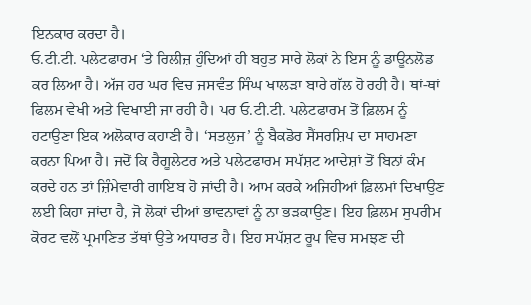ਇਨਕਾਰ ਕਰਦਾ ਹੈ।
ਓ.ਟੀ.ਟੀ. ਪਲੇਟਫਾਰਮ ‘ਤੇ ਰਿਲੀਜ਼ ਹੁੰਦਿਆਂ ਹੀ ਬਹੁਤ ਸਾਰੇ ਲੋਕਾਂ ਨੇ ਇਸ ਨੂੰ ਡਾਊਨਲੋਡ ਕਰ ਲਿਆ ਹੈ। ਅੱਜ ਹਰ ਘਰ ਵਿਚ ਜਸਵੰਤ ਸਿੰਘ ਖਾਲੜਾ ਬਾਰੇ ਗੱਲ ਹੋ ਰਹੀ ਹੈ। ਥਾਂ-ਥਾਂ ਫਿਲਮ ਵੇਖੀ ਅਤੇ ਵਿਖਾਈ ਜਾ ਰਹੀ ਹੈ। ਪਰ ਓ.ਟੀ.ਟੀ. ਪਲੇਟਫਾਰਮ ਤੋਂ ਫ਼ਿਲਮ ਨੂੰ ਹਟਾਉਣਾ ਇਕ ਅਲੋਕਾਰ ਕਹਾਣੀ ਹੈ। ‘ਸਤਲੁਜ’ ਨੂੰ ਬੈਕਡੋਰ ਸੈਂਸਰਸ਼ਿਪ ਦਾ ਸਾਹਮਣਾ ਕਰਨਾ ਪਿਆ ਹੈ। ਜਦੋਂ ਕਿ ਰੈਗੂਲੇਟਰ ਅਤੇ ਪਲੇਟਫਾਰਮ ਸਪੱਸ਼ਟ ਆਦੇਸ਼ਾਂ ਤੋਂ ਬਿਨਾਂ ਕੰਮ ਕਰਦੇ ਹਨ ਤਾਂ ਜ਼ਿੰਮੇਵਾਰੀ ਗਾਇਬ ਹੋ ਜਾਂਦੀ ਹੈ। ਆਮ ਕਰਕੇ ਅਜਿਹੀਆਂ ਫ਼ਿਲਮਾਂ ਦਿਖਾਉਣ ਲਈ ਕਿਹਾ ਜਾਂਦਾ ਹੈ, ਜੋ ਲੋਕਾਂ ਦੀਆਂ ਭਾਵਨਾਵਾਂ ਨੂੰ ਨਾ ਭੜਕਾਉਣ। ਇਹ ਫ਼ਿਲਮ ਸੁਪਰੀਮ ਕੋਰਟ ਵਲੋਂ ਪ੍ਰਮਾਣਿਤ ਤੱਥਾਂ ਉਤੇ ਅਧਾਰਤ ਹੈ। ਇਹ ਸਪੱਸ਼ਟ ਰੂਪ ਵਿਚ ਸਮਝਣ ਦੀ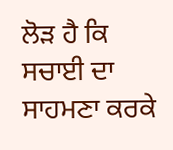ਲੋੜ ਹੈ ਕਿ ਸਚਾਈ ਦਾ ਸਾਹਮਣਾ ਕਰਕੇ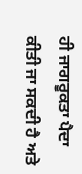ਹੀ ਜਾਗਰੂਕਤਾ ਪੈਦਾ ਕੀਤੀ ਜਾ ਸਕਦੀ ਹੈ ਅਤੇ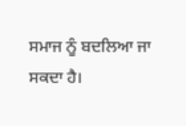ਸਮਾਜ ਨੂੰ ਬਦਲਿਆ ਜਾ ਸਕਦਾ ਹੈ।